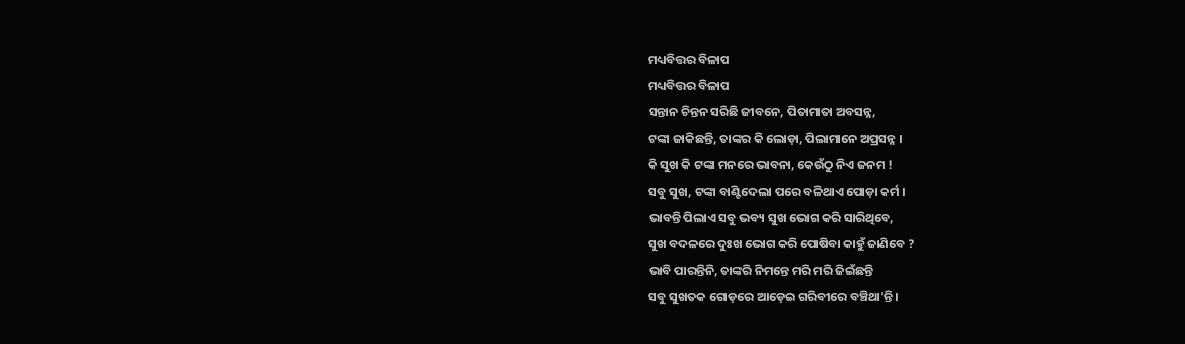ମଧ୍ୟବିତ୍ତର ବିଳାପ
ମଧ୍ୟବିତ୍ତର ବିଳାପ
ସନ୍ତାନ ଚିନ୍ତନ ସରିଛି ଜୀବନେ, ପିତାମାତା ଅବସନ୍ନ,
ଟଙ୍କା ଜାକିଛନ୍ତି, ତାଙ୍କର କି ଲୋଡ଼ା, ପିଲାମାନେ ଅପ୍ରସନ୍ନ ।
କି ସୁଖ କି ଟଙ୍କା ମନରେ ଭାବନା, କେଉଁଠୁ ନିଏ ଜନମ !
ସବୁ ସୁଖ, ଟଙ୍କା ବାଣ୍ଟିଦେଲା ପରେ ବଳିଥାଏ ପୋଡ଼ା କର୍ମ ।
ଭାବନ୍ତି ପିଲାଏ ସବୁ ଭବ୍ୟ ସୁଖ ଭୋଗ କରି ସାରିଥିବେ,
ସୁଖ ବଦଳରେ ଦୁଃଖ ଭୋଗ କରି ପୋଷିବା କାହୁଁ ଜାଣିବେ ?
ଭାବି ପାରନ୍ତିନି, ତାଙ୍କରି ନିମନ୍ତେ ମରି ମରି ଜିଇଁଛନ୍ତି
ସବୁ ସୁଖତକ ଗୋଡ଼ରେ ଆଡ଼େଇ ଗରିବୀରେ ବଞ୍ଚିଥା'ନ୍ତି ।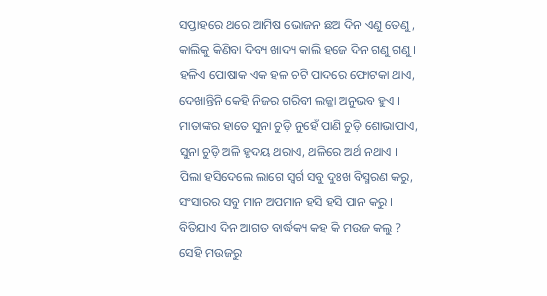ସପ୍ତାହରେ ଥରେ ଆମିଷ ଭୋଜନ ଛଅ ଦିନ ଏଣୁ ତେଣୁ,
କାଲିକୁ କିଣିବା ଦିବ୍ୟ ଖାଦ୍ୟ କାଲି ହଜେ ଦିନ ଗଣୁ ଗଣୁ ।
ହଳିଏ ପୋଷାକ ଏକ ହଳ ଚଟି ପାଦରେ ଫୋଟକା ଥାଏ,
ଦେଖାନ୍ତିନି କେହି ନିଜର ଗରିବୀ ଲଜ୍ଜା ଅନୁଭବ ହୁଏ ।
ମାତାଙ୍କର ହାତେ ସୁନା ଚୁଡ଼ି ନୁହେଁ ପାଣି ଚୁଡ଼ି ଶୋଭାପାଏ,
ସୁନା ଚୁଡ଼ି ଅଳି ହୃଦୟ ଥରାଏ, ଥଳିରେ ଅର୍ଥ ନଥାଏ ।
ପିଲା ହସିଦେଲେ ଲାଗେ ସ୍ଵର୍ଗ ସବୁ ଦୁଃଖ ବିସ୍ମରଣ କରୁ,
ସଂସାରର ସବୁ ମାନ ଅପମାନ ହସି ହସି ପାନ କରୁ ।
ବିତିଯାଏ ଦିନ ଆଗତ ବାର୍ଦ୍ଧକ୍ୟ କହ କି ମଉଜ କଲୁ ?
ସେହି ମଉଜରୁ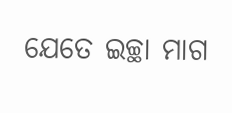ଯେତେ ଇଚ୍ଛା ମାଗ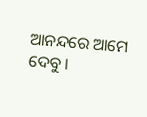ଆନନ୍ଦରେ ଆମେ ଦେବୁ ।